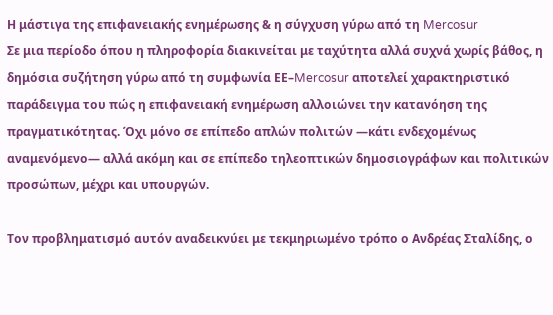Η μάστιγα της επιφανειακής ενημέρωσης & η σύγχυση γύρω από τη Mercosur
Σε μια περίοδο όπου η πληροφορία διακινείται με ταχύτητα αλλά συχνά χωρίς βάθος, η δημόσια συζήτηση γύρω από τη συμφωνία ΕΕ–Mercosur αποτελεί χαρακτηριστικό παράδειγμα του πώς η επιφανειακή ενημέρωση αλλοιώνει την κατανόηση της πραγματικότητας. Όχι μόνο σε επίπεδο απλών πολιτών —κάτι ενδεχομένως αναμενόμενο— αλλά ακόμη και σε επίπεδο τηλεοπτικών δημοσιογράφων και πολιτικών προσώπων, μέχρι και υπουργών.

Τον προβληματισμό αυτόν αναδεικνύει με τεκμηριωμένο τρόπο ο Ανδρέας Σταλίδης, ο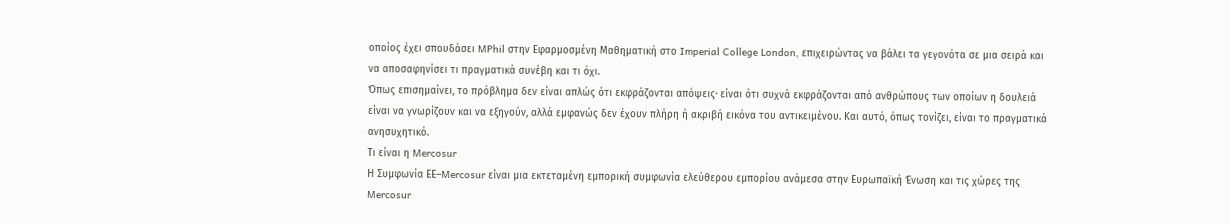οποίος έχει σπουδάσει MPhil στην Εφαρμοσμένη Μαθηματική στο Imperial College London, επιχειρώντας να βάλει τα γεγονότα σε μια σειρά και να αποσαφηνίσει τι πραγματικά συνέβη και τι όχι.
Όπως επισημαίνει, το πρόβλημα δεν είναι απλώς ότι εκφράζονται απόψεις· είναι ότι συχνά εκφράζονται από ανθρώπους των οποίων η δουλειά είναι να γνωρίζουν και να εξηγούν, αλλά εμφανώς δεν έχουν πλήρη ή ακριβή εικόνα του αντικειμένου. Και αυτό, όπως τονίζει, είναι το πραγματικά ανησυχητικό.
Τι είναι η Mercosur
Η Συμφωνία ΕΕ–Mercosur είναι μια εκτεταμένη εμπορική συμφωνία ελεύθερου εμπορίου ανάμεσα στην Ευρωπαϊκή Ένωση και τις χώρες της Mercosur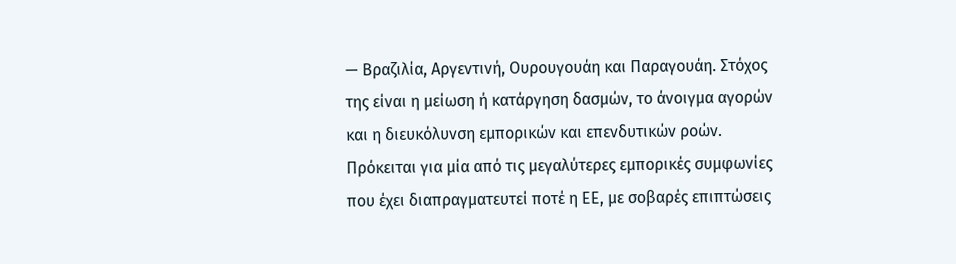— Βραζιλία, Αργεντινή, Ουρουγουάη και Παραγουάη. Στόχος της είναι η μείωση ή κατάργηση δασμών, το άνοιγμα αγορών και η διευκόλυνση εμπορικών και επενδυτικών ροών.
Πρόκειται για μία από τις μεγαλύτερες εμπορικές συμφωνίες που έχει διαπραγματευτεί ποτέ η ΕΕ, με σοβαρές επιπτώσεις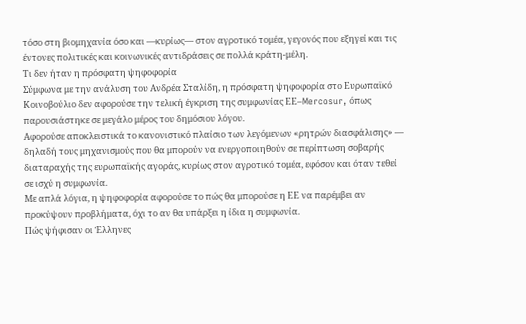τόσο στη βιομηχανία όσο και —κυρίως— στον αγροτικό τομέα, γεγονός που εξηγεί και τις έντονες πολιτικές και κοινωνικές αντιδράσεις σε πολλά κράτη-μέλη.
Τι δεν ήταν η πρόσφατη ψηφοφορία
Σύμφωνα με την ανάλυση του Ανδρέα Σταλίδη, η πρόσφατη ψηφοφορία στο Ευρωπαϊκό Κοινοβούλιο δεν αφορούσε την τελική έγκριση της συμφωνίας ΕΕ–Mercosur, όπως παρουσιάστηκε σε μεγάλο μέρος του δημόσιου λόγου.
Αφορούσε αποκλειστικά το κανονιστικό πλαίσιο των λεγόμενων «ρητρών διασφάλισης» — δηλαδή τους μηχανισμούς που θα μπορούν να ενεργοποιηθούν σε περίπτωση σοβαρής διαταραχής της ευρωπαϊκής αγοράς, κυρίως στον αγροτικό τομέα, εφόσον και όταν τεθεί σε ισχύ η συμφωνία.
Με απλά λόγια, η ψηφοφορία αφορούσε το πώς θα μπορούσε η ΕΕ να παρέμβει αν προκύψουν προβλήματα, όχι το αν θα υπάρξει η ίδια η συμφωνία.
Πώς ψήφισαν οι Έλληνες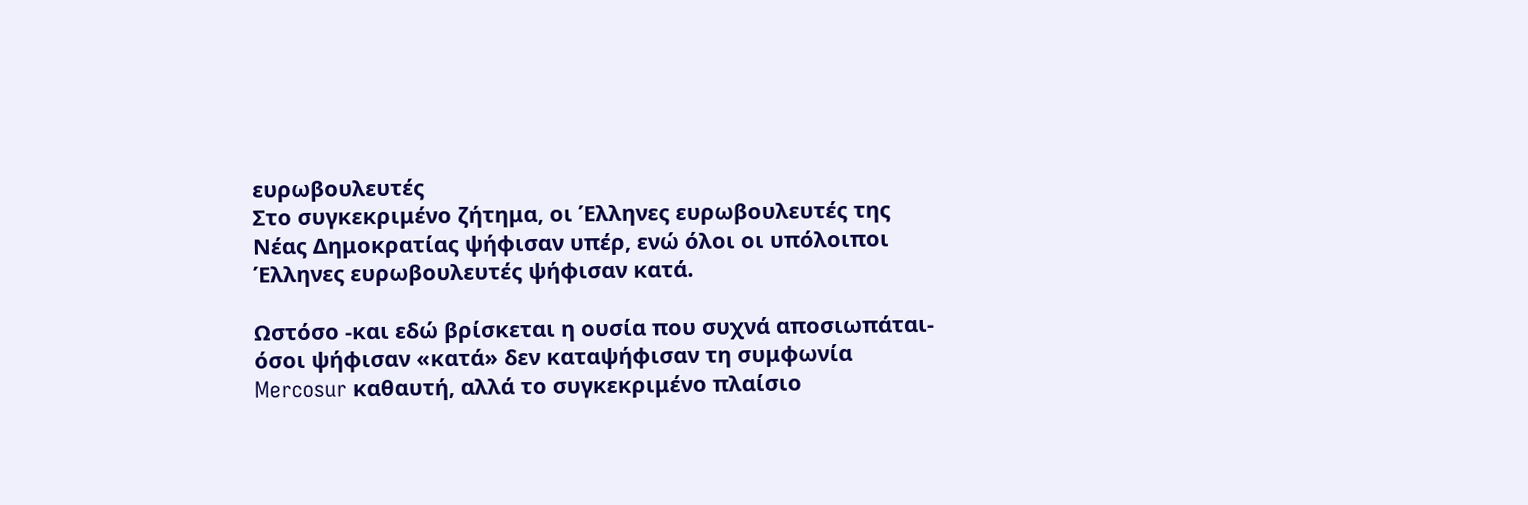ευρωβουλευτές
Στο συγκεκριμένο ζήτημα, οι Έλληνες ευρωβουλευτές της Νέας Δημοκρατίας ψήφισαν υπέρ, ενώ όλοι οι υπόλοιποι Έλληνες ευρωβουλευτές ψήφισαν κατά.

Ωστόσο -και εδώ βρίσκεται η ουσία που συχνά αποσιωπάται- όσοι ψήφισαν «κατά» δεν καταψήφισαν τη συμφωνία Mercosur καθαυτή, αλλά το συγκεκριμένο πλαίσιο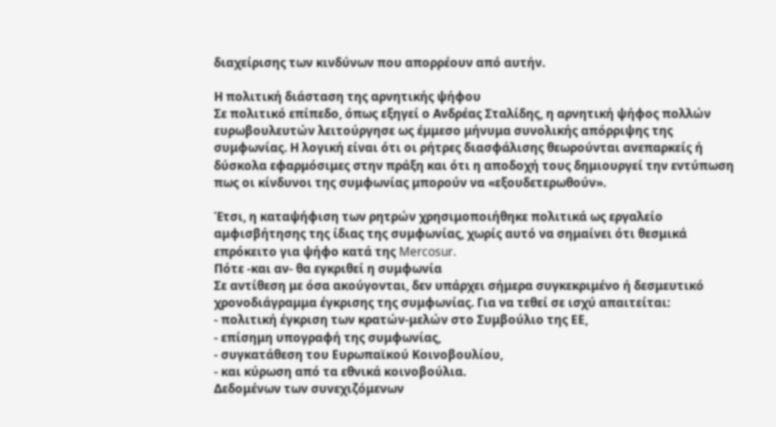διαχείρισης των κινδύνων που απορρέουν από αυτήν.

Η πολιτική διάσταση της αρνητικής ψήφου
Σε πολιτικό επίπεδο, όπως εξηγεί ο Ανδρέας Σταλίδης, η αρνητική ψήφος πολλών ευρωβουλευτών λειτούργησε ως έμμεσο μήνυμα συνολικής απόρριψης της συμφωνίας. Η λογική είναι ότι οι ρήτρες διασφάλισης θεωρούνται ανεπαρκείς ή δύσκολα εφαρμόσιμες στην πράξη και ότι η αποδοχή τους δημιουργεί την εντύπωση πως οι κίνδυνοι της συμφωνίας μπορούν να «εξουδετερωθούν».

Έτσι, η καταψήφιση των ρητρών χρησιμοποιήθηκε πολιτικά ως εργαλείο αμφισβήτησης της ίδιας της συμφωνίας, χωρίς αυτό να σημαίνει ότι θεσμικά επρόκειτο για ψήφο κατά της Mercosur.
Πότε -και αν- θα εγκριθεί η συμφωνία
Σε αντίθεση με όσα ακούγονται, δεν υπάρχει σήμερα συγκεκριμένο ή δεσμευτικό χρονοδιάγραμμα έγκρισης της συμφωνίας. Για να τεθεί σε ισχύ απαιτείται:
- πολιτική έγκριση των κρατών-μελών στο Συμβούλιο της ΕΕ,
- επίσημη υπογραφή της συμφωνίας,
- συγκατάθεση του Ευρωπαϊκού Κοινοβουλίου,
- και κύρωση από τα εθνικά κοινοβούλια.
Δεδομένων των συνεχιζόμενων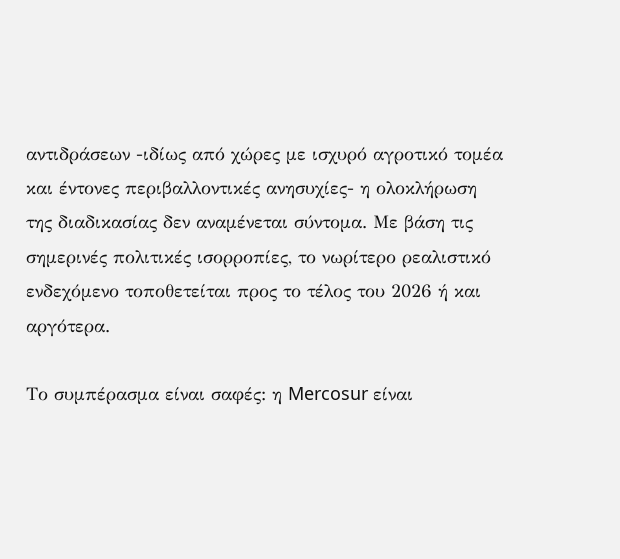αντιδράσεων -ιδίως από χώρες με ισχυρό αγροτικό τομέα και έντονες περιβαλλοντικές ανησυχίες- η ολοκλήρωση της διαδικασίας δεν αναμένεται σύντομα. Με βάση τις σημερινές πολιτικές ισορροπίες, το νωρίτερο ρεαλιστικό ενδεχόμενο τοποθετείται προς το τέλος του 2026 ή και αργότερα.

Το συμπέρασμα είναι σαφές: η Mercosur είναι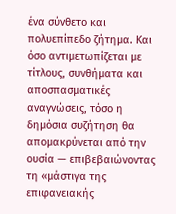ένα σύνθετο και πολυεπίπεδο ζήτημα. Και όσο αντιμετωπίζεται με τίτλους, συνθήματα και αποσπασματικές αναγνώσεις, τόσο η δημόσια συζήτηση θα απομακρύνεται από την ουσία — επιβεβαιώνοντας τη «μάστιγα της επιφανειακής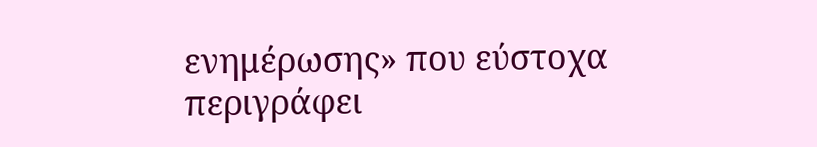ενημέρωσης» που εύστοχα περιγράφει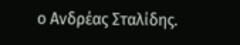ο Ανδρέας Σταλίδης.